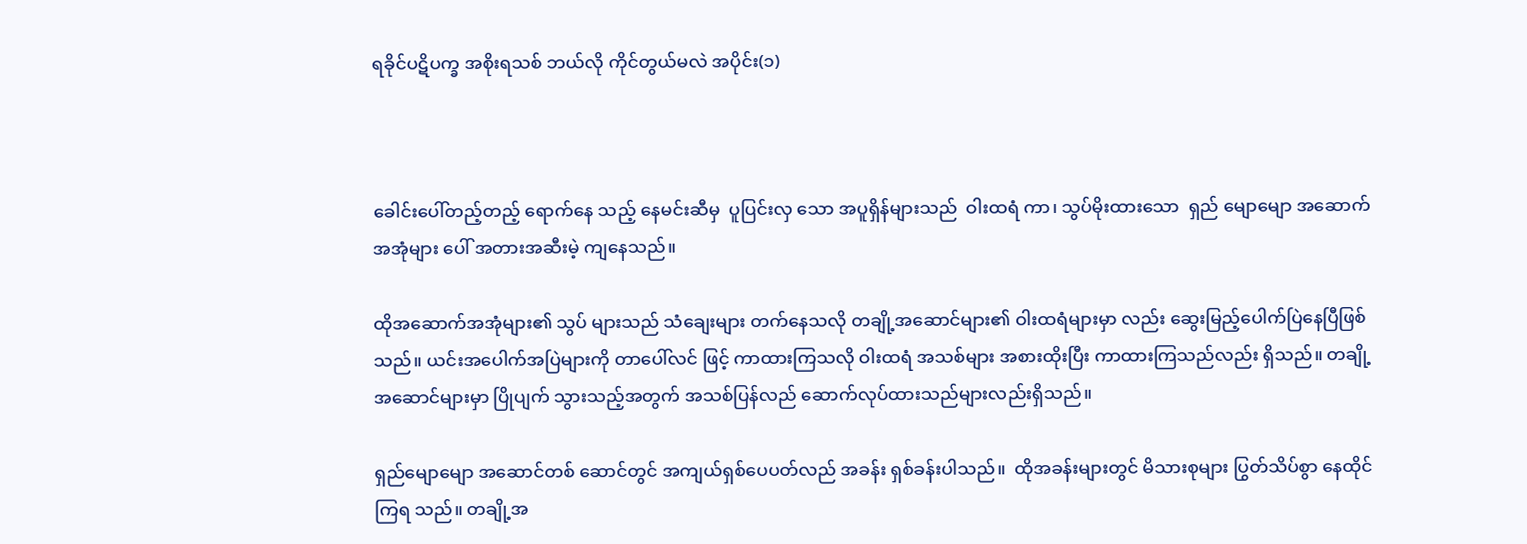ရခိုင်ပဋိပက္ခ အစိုးရသစ် ဘယ်လို ကိုင်တွယ်မလဲ အပိုင်း(၁)



ခေါင်းပေါ်တည့်တည့် ရောက်နေ သည့် နေမင်းဆီမှ  ပူပြင်းလှ သော အပူရှိန်များသည်  ဝါးထရံ ကာ၊ သွပ်မိုးထားသော  ရှည် မျောမျော အဆောက်အအုံများ ပေါ် အတားအဆီးမဲ့ ကျနေသည်။

ထိုအဆောက်အအုံများ၏ သွပ် များသည် သံချေးများ တက်နေသလို တချို့အဆောင်များ၏ ဝါးထရံများမှာ လည်း ဆွေးမြည့်ပေါက်ပြဲနေပြီဖြစ်သည်။ ယင်းအပေါက်အပြဲများကို တာပေါ်လင် ဖြင့် ကာထားကြသလို ဝါးထရံ အသစ်များ အစားထိုးပြီး ကာထားကြသည်လည်း ရှိသည်။ တချို့အဆောင်များမှာ ပြိုပျက် သွားသည့်အတွက် အသစ်ပြန်လည် ဆောက်လုပ်ထားသည်များလည်းရှိသည်။

ရှည်မျောမျော အဆောင်တစ် ဆောင်တွင် အကျယ်ရှစ်ပေပတ်လည် အခန်း ရှစ်ခန်းပါသည်။  ထိုအခန်းများတွင် မိသားစုများ ပြွတ်သိပ်စွာ နေထိုင်ကြရ သည်။ တချို့အ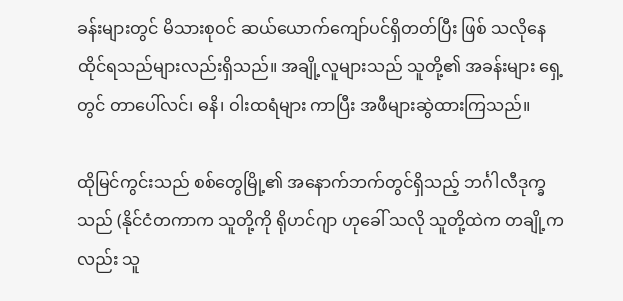ခန်းများတွင် မိသားစုဝင် ဆယ်ယောက်ကျော်ပင်ရှိတတ်ပြီး ဖြစ် သလိုနေထိုင်ရသည်များလည်းရှိသည်။ အချို့လူများသည် သူတို့၏ အခန်းများ ရှေ့တွင် တာပေါ်လင်၊ ဓနိ၊ ဝါးထရံများ ကာပြီး အဖီများဆွဲထားကြသည်။

ထိုမြင်ကွင်းသည် စစ်တွေမြို့၏ အနောက်ဘက်တွင်ရှိသည့် ဘင်္ဂါလီဒုက္ခ သည် (နိုင်ငံတကာက သူတို့ကို ရိုဟင်ဂျာ ဟုခေါ် သလို သူတို့ထဲက တချို့ကလည်း သူ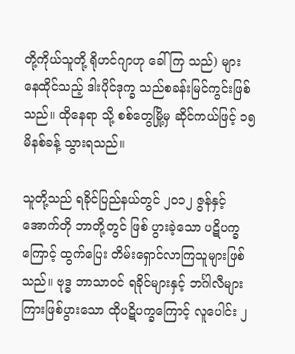တို့ကိုယ်သူတို့ ရိုဟင်ဂျာဟု ခေါ်ကြ သည်) များ နေထိုင်သည့် ဒါးပိုင်ဒုက္ခ သည်စခန်းမြင်ကွင်းဖြစ်သည်။ ထိုနေရာ သို့ စစ်တွေမြို့မှ ဆိုင်ကယ်ဖြင့် ၁၅ မိနစ်ခန့် သွားရသည်။

သူတို့သည် ရခိုင်ပြည်နယ်တွင် ၂ဝ၁၂ ဇွန်နှင့် အောက်တို ဘာတို့တွင် ဖြစ် ပွားခဲ့သော ပဋိပက္ခကြောင့် ထွက်ပြေး တိမ်းရှောင်လာကြသူများဖြစ်သည်။ ဗုဒ္ဓ ဘာသာဝင် ရခိုင်များနှင့် ဘင်္ဂါလီများ ကြားဖြစ်ပွားသော ထိုပဋိပက္ခကြောင့် လူပေါင်း ၂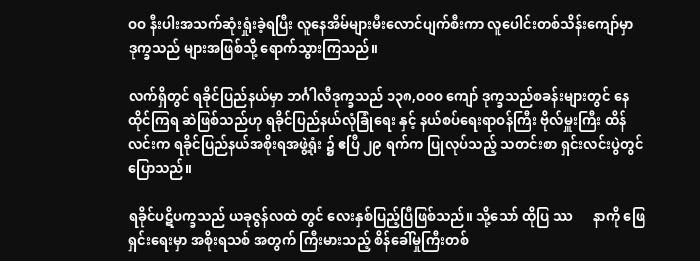ဝဝ နီးပါးအသက်ဆုံးရှုံးခဲ့ရပြီး လူနေအိမ်များမီးလောင်ပျက်စီးကာ လူပေါင်းတစ်သိန်းကျော်မှာ  ဒုက္ခသည် များအဖြစ်သို့ ရောက်သွားကြသည်။

လက်ရှိတွင် ရခိုင်ပြည်နယ်မှာ ဘင်္ဂါလီဒုက္ခသည် ၁၃၈,ဝဝဝ ကျော် ဒုက္ခသည်စခန်းများတွင် နေထိုင်ကြရ ဆဲဖြစ်သည်ဟု ရခိုင်ပြည်နယ်လုံခြုံရေး နှင့် နယ်စပ်ရေးရာဝန်ကြီး ဗိုလ်မှူးကြီး ထိန်လင်းက ရခိုင်ပြည်နယ်အစိုးရအဖွဲ့ရုံး ၌ ဧပြီ ၂၉ ရက်က ပြုလုပ်သည့် သတင်းစာ ရှင်းလင်းပွဲတွင် ပြောသည်။

ရခိုင်ပဋိပက္ခသည် ယခုဇွန်လထဲ တွင် လေးနှစ်ပြည့်ပြီဖြစ်သည်။ သို့သော် ထိုပြ ဿ      နာကို ဖြေရှင်းရေးမှာ အစိုးရသစ် အတွက် ကြီးမားသည့် စိန်ခေါ်မှုကြီးတစ်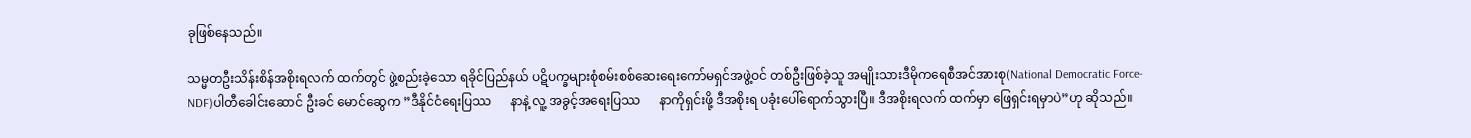ခုဖြစ်နေသည်။

သမ္မတဦးသိန်းစိန်အစိုးရလက် ထက်တွင် ဖွဲ့စည်းခဲ့သော ရခိုင်ပြည်နယ် ပဋိပက္ခများစုံစမ်းစစ်ဆေးရေးကော်မရှင်အဖွဲ့ဝင် တစ်ဦးဖြစ်ခဲ့သူ အမျိုးသားဒီမိုကရေစီအင်အားစု(National Democratic Force-NDF)ပါတီခေါင်းဆောင် ဦးခင် မောင်ဆွေက ”ဒီနိုင်ငံရေးပြဿ      နာနဲ့ လူ့ အခွင့်အရေးပြဿ      နာကိုရှင်းဖို့ ဒီအစိုးရ ပခုံးပေါ်ရောက်သွားပြီ။ ဒီအစိုးရလက် ထက်မှာ ဖြေရှင်းရမှာပဲ”ဟု ဆိုသည်။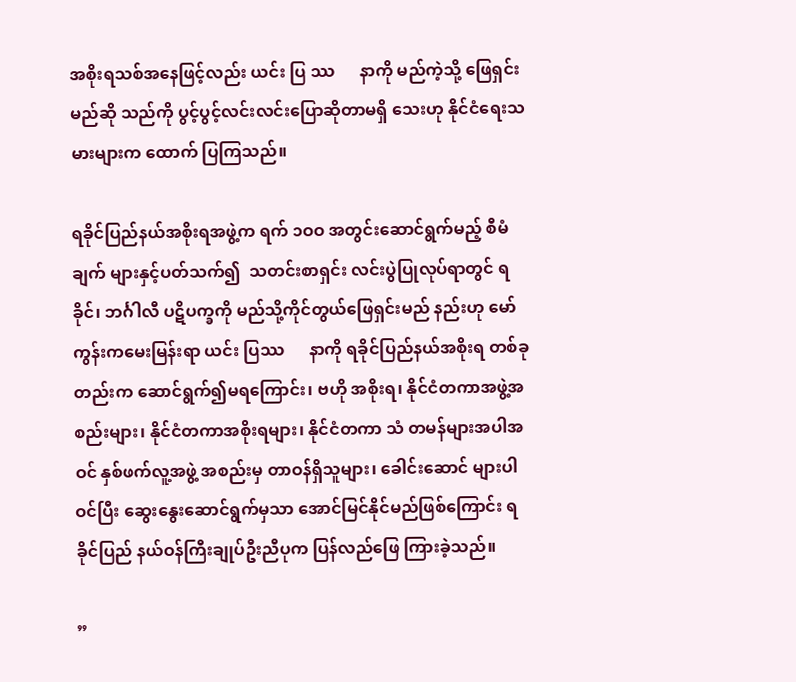အစိုးရသစ်အနေဖြင့်လည်း ယင်း ပြ ဿ      နာကို မည်ကဲ့သို့ ဖြေရှင်းမည်ဆို သည်ကို ပွင့်ပွင့်လင်းလင်းပြောဆိုတာမရှိ သေးဟု နိုင်ငံရေးသမားများက ထောက် ပြကြသည်။

ရခိုင်ပြည်နယ်အစိုးရအဖွဲ့က ရက် ၁ဝဝ အတွင်းဆောင်ရွက်မည့် စီမံချက် များနှင့်ပတ်သက်၍  သတင်းစာရှင်း လင်းပွဲပြုလုပ်ရာတွင် ရခိုင်၊ ဘင်္ဂါလီ ပဋိပက္ခကို မည်သို့ကိုင်တွယ်ဖြေရှင်းမည် နည်းဟု မော်ကွန်းကမေးမြန်းရာ ယင်း ပြဿ      နာကို ရခိုင်ပြည်နယ်အစိုးရ တစ်ခု တည်းက ဆောင်ရွက်၍မရကြောင်း၊ ဗဟို အစိုးရ၊ နိုင်ငံတကာအဖွဲ့အစည်းများ၊ နိုင်ငံတကာအစိုးရများ၊ နိုင်ငံတကာ သံ တမန်များအပါအဝင် နှစ်ဖက်လူ့အဖွဲ့ အစည်းမှ တာဝန်ရှိသူများ၊ ခေါင်းဆောင် များပါဝင်ပြီး ဆွေးနွေးဆောင်ရွက်မှသာ အောင်မြင်နိုင်မည်ဖြစ်ကြောင်း ရခိုင်ပြည် နယ်ဝန်ကြီးချုပ်ဦးညီပုက ပြန်လည်ဖြေ ကြားခဲ့သည်။

”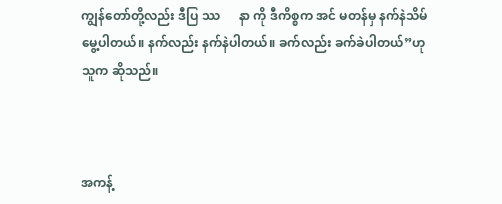ကျွန်တော်တို့လည်း ဒီပြ ဿ      နာ ကို ဒီကိစ္စက အင် မတန်မှ နက်နဲသိမ်မွေ့ပါတယ်။ နက်လည်း နက်နဲပါတယ်။ ခက်လည်း ခက်ခဲပါတယ်”ဟု သူက ဆိုသည်။



အကန့်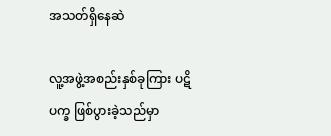အသတ်ရှိနေဆဲ

လူ့အဖွဲ့အစည်းနှစ်ခုကြား ပဋိပက္ခ ဖြစ်ပွားခဲ့သည်မှာ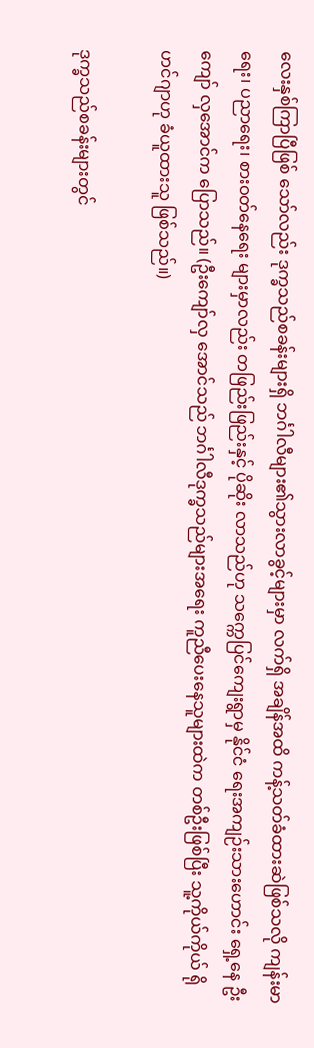လေးနှစ်ကြာပြီဖြစ် သော်လည်း ဒုက္ခသည်စခန်းများရှိ ဘင်္ဂါလီများ၏သွားလာခွင့်များမှာ လက်ရှိ အချိန်အထိ ကန့်သတ်ခံထားဆဲဖြစ်သလို ကျန်းမာရေး၊ ပညာရေး၊ စားဝတ်နေရေး များမှာလည်း တဖြည်းဖြည်းနှင့် ပိုဆိုး လာသည်ဟု သက္ကေပြင်ကျေးရွာမှ နိုင်ငံ ရေးအကျဉ်းသားဟောင်း ရှေ့နေ ဦးကျော် လှအောင်က ပြောသည်။ (ဦးကျော်လှ အောင်သည် ဘင်္ဂါလီဒုက္ခသည်များအရေး ကူညီပေးနေသူများထဲက တစ်ဦးဖြစ်ပြီး သူ့ကိုယ်ကိုယ် ရိုဟင်ဂျာဟု ခံယူထားသူ ဖြစ်သည်။)

ဒုက္ခသည်စခန်းများတွင်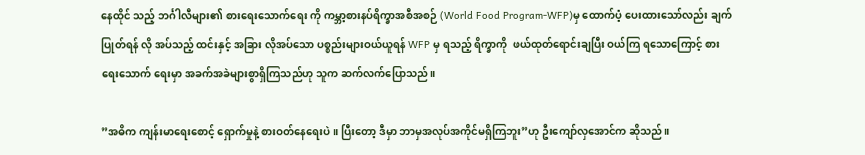နေထိုင် သည့် ဘင်္ဂါလီများ၏ စားရေးသောက်ရေး ကို ကမ္ဘာ့စားနပ်ရိက္ခာအစီအစဉ် (World Food Program-WFP)မှ ထောက်ပံ့ ပေးထားသော်လည်း ချက်ပြုတ်ရန် လို အပ်သည့် ထင်းနှင့် အခြား လိုအပ်သော ပစ္စည်းများဝယ်ယူရန် WFP မှ ရသည့် ရိက္ခာကို  ဖယ်ထုတ်ရောင်းချပြီး ဝယ်ကြ ရသောကြောင့် စားရေးသောက် ရေးမှာ အခက်အခဲများစွာရှိကြသည်ဟု သူက ဆက်လက်ပြောသည်။

”အဓိက ကျန်းမာရေးစောင့် ရှောက်မှုနဲ့ စားဝတ်နေရေးပဲ။ ပြီးတော့ ဒီမှာ ဘာမှအလုပ်အကိုင်မရှိကြဘူး”ဟု ဦးကျော်လှအောင်က ဆိုသည်။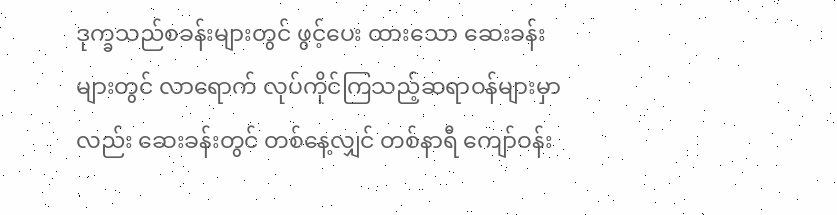ဒုက္ခသည်စခန်းများတွင် ဖွင့်ပေး ထားသော ဆေးခန်းများတွင် လာရောက် လုပ်ကိုင်ကြသည့်ဆရာဝန်များမှာလည်း ဆေးခန်းတွင် တစ်နေ့လျှင် တစ်နာရီ ကျော်ဝန်း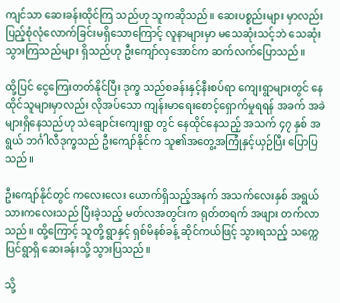ကျင်သာ ဆေးခန်းထိုင်ကြ သည်ဟု သူကဆိုသည်။ ဆေးပစ္စည်းများ မှာလည်း ပြည့်စုံလုံလောက်ခြင်းမရှိသောကြောင့် လူနာများမှာ မသေဆုံးသင့်ဘဲ သေဆုံးသွားကြသည်များ ရှိသည်ဟု ဦးကျော်လှအောင်က ဆက်လက်ပြောသည်။

ထို့ပြင် ငွေကြေးတတ်နိုင်ပြီး ဒုက္ခ သည်စခန်းနှင့်နီးစပ်ရာ ကျေးရွာများတွင် နေထိုင်သူများမှာလည်း လိုအပ်သော ကျန်းမာရေးစောင့်ရှောက်မှုရရန် အခက် အခဲများရှိနေသည်ဟု သဲချောင်းကျေးရွာ တွင် နေထိုင်နေသည့် အသက် ၄၇ နှစ် အရွယ် ဘင်္ဂါလီဒုက္ခသည် ဦးကျော်နိုင်က သူ၏အတွေ့အကြုံနှင့်ယှဉ်ပြီး ပြောပြသည်။

ဦးကျော်နိုင်တွင် ကလေးလေး ယောက်ရှိသည့်အနက် အသက်လေးနှစ် အရွယ် သားကလေးသည် ပြီးခဲ့သည့် မတ်လအတွင်းက ရုတ်တရက် အဖျား တက်လာသည်။ ထို့ကြောင့် သူတို့ ရွာနှင့် ရှစ်မိနစ်ခန့် ဆိုင်ကယ်ဖြင့် သွားရသည့် သက္ကေပြင်ရွာရှိ ဆေးခန်းသို့ သွားပြသည်။

သို့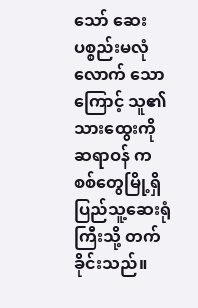သော် ဆေးပစ္စည်းမလုံလောက် သောကြောင့် သူ၏သားထွေးကို ဆရာဝန် က စစ်တွေမြို့ရှိ ပြည်သူ့ဆေးရုံကြီးသို့ တက်ခိုင်းသည်။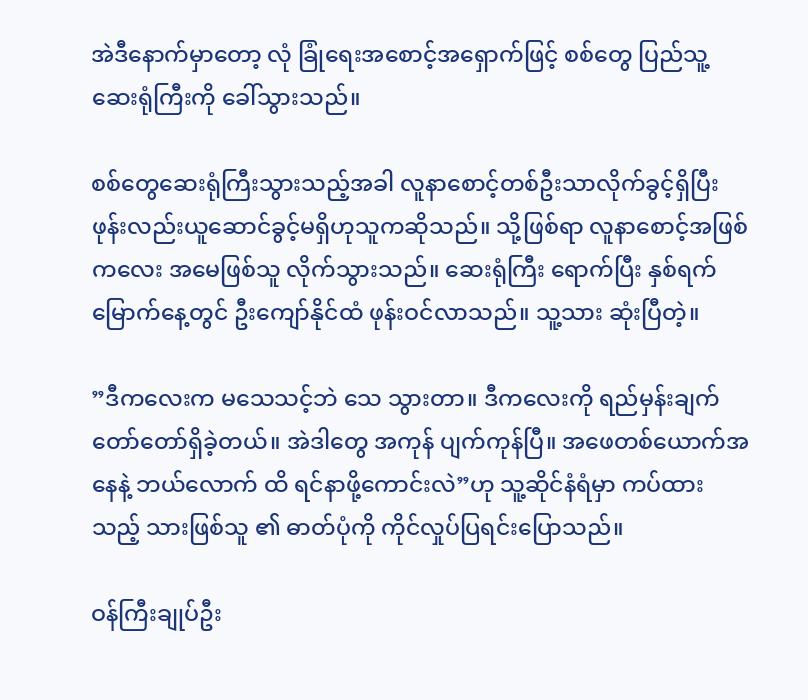အဲဒီနောက်မှာတော့ လုံ ခြုံရေးအစောင့်အရှောက်ဖြင့် စစ်တွေ ပြည်သူ့ဆေးရုံကြီးကို ခေါ်သွားသည်။

စစ်တွေဆေးရုံကြီးသွားသည့်အခါ လူနာစောင့်တစ်ဦးသာလိုက်ခွင့်ရှိပြီး ဖုန်းလည်းယူဆောင်ခွင့်မရှိဟုသူကဆိုသည်။ သို့ဖြစ်ရာ လူနာစောင့်အဖြစ် ကလေး အမေဖြစ်သူ လိုက်သွားသည်။ ဆေးရုံကြီး ရောက်ပြီး နှစ်ရက်မြောက်နေ့တွင် ဦးကျော်နိုင်ထံ ဖုန်းဝင်လာသည်။ သူ့သား ဆုံးပြီတဲ့။

”ဒီကလေးက မသေသင့်ဘဲ သေ သွားတာ။ ဒီကလေးကို ရည်မှန်းချက် တော်တော်ရှိခဲ့တယ်။ အဲဒါတွေ အကုန် ပျက်ကုန်ပြီ။ အဖေတစ်ယောက်အနေနဲ့ ဘယ်လောက် ထိ ရင်နာဖို့ကောင်းလဲ”ဟု သူ့ဆိုင်နံရံမှာ ကပ်ထားသည့် သားဖြစ်သူ ၏ ဓာတ်ပုံကို ကိုင်လှုပ်ပြရင်းပြောသည်။

ဝန်ကြီးချုပ်ဦး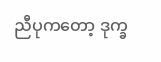ညီပုကတော့ ဒုက္ခ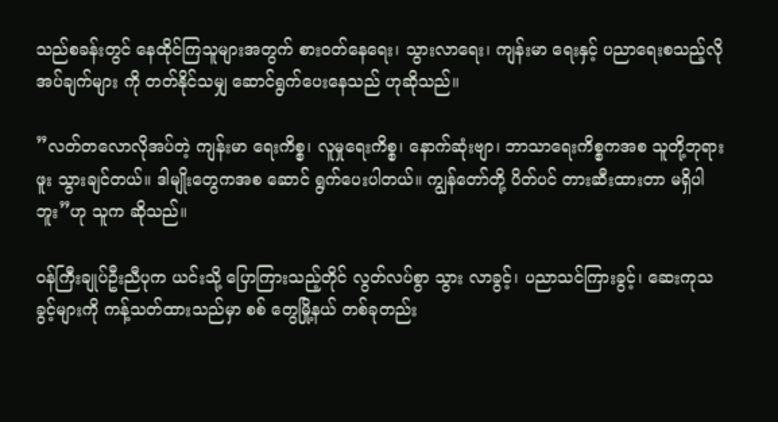သည်စခန်းတွင် နေထိုင်ကြသူများအတွက် စားဝတ်နေရေး၊ သွားလာရေး၊ ကျန်းမာ ရေးနှင့် ပညာရေးစသည့်လိုအပ်ချက်များ ကို တတ်နိုင်သမျှ ဆောင်ရွက်ပေးနေသည် ဟုဆိုသည်။

”လတ်တလောလိုအပ်တဲ့ ကျန်းမာ ရေးကိစ္စ၊ လူမှုရေးကိစ္စ၊ နောက်ဆုံးဗျာ၊ ဘာသာရေးကိစ္စကအစ သူတို့ဘုရားဖူး သွားချင်တယ်။ ဒါမျိုးတွေကအစ ဆောင် ရွက်ပေးပါတယ်။ ကျွန်တော်တို့ ပိတ်ပင် တားဆီးထားတာ မရှိပါဘူး”ဟု သူက ဆိုသည်။

ဝန်ကြီးချုပ်ဦးညီပုက ယင်းသို့ ပြောကြားသည့်တိုင် လွတ်လပ်စွာ သွား လာခွင့်၊ ပညာသင်ကြားခွင့်၊ ဆေးကုသ ခွင့်များကို ကန့်သတ်ထားသည်မှာ စစ် တွေမြို့နယ် တစ်ခုတည်း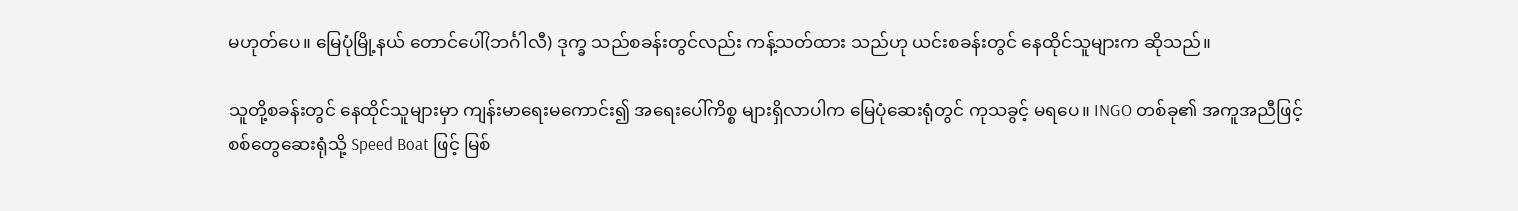မဟုတ်ပေ။ မြေပုံမြို့နယ် တောင်ပေါ်(ဘင်္ဂါလီ) ဒုက္ခ သည်စခန်းတွင်လည်း ကန့်သတ်ထား သည်ဟု ယင်းစခန်းတွင် နေထိုင်သူများက ဆိုသည်။

သူတို့စခန်းတွင် နေထိုင်သူများမှာ ကျန်းမာရေးမကောင်း၍ အရေးပေါ်ကိစ္စ များရှိလာပါက မြေပုံဆေးရုံတွင် ကုသခွင့် မရပေ။ INGO တစ်ခု၏ အကူအညီဖြင့် စစ်တွေဆေးရုံသို့ Speed Boat ဖြင့် မြစ်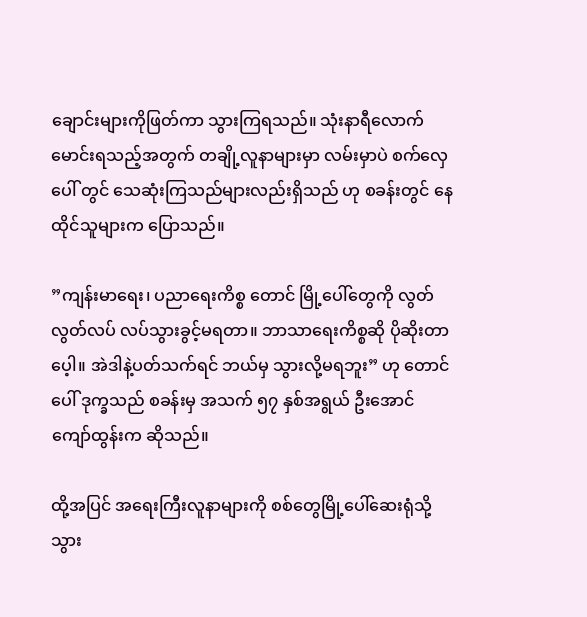ချောင်းများကိုဖြတ်ကာ သွားကြရသည်။ သုံးနာရီလောက်မောင်းရသည့်အတွက် တချို့လူနာများမှာ လမ်းမှာပဲ စက်လှေပေါ် တွင် သေဆုံးကြသည်များလည်းရှိသည် ဟု စခန်းတွင် နေထိုင်သူများက ပြောသည်။

”ကျန်းမာရေး၊ ပညာရေးကိစ္စ တောင် မြို့ပေါ်တွေကို လွတ်လွတ်လပ် လပ်သွားခွင့်မရတာ။ ဘာသာရေးကိစ္စဆို ပိုဆိုးတာပေ့ါ။ အဲဒါနဲ့ပတ်သက်ရင် ဘယ်မှ သွားလို့မရဘူး” ဟု တောင်ပေါ် ဒုက္ခသည် စခန်းမှ အသက် ၅၇ နှစ်အရွယ် ဦးအောင် ကျော်ထွန်းက ဆိုသည်။

ထို့အပြင် အရေးကြီးလူနာများကို စစ်တွေမြို့ပေါ်ဆေးရုံသို့ သွား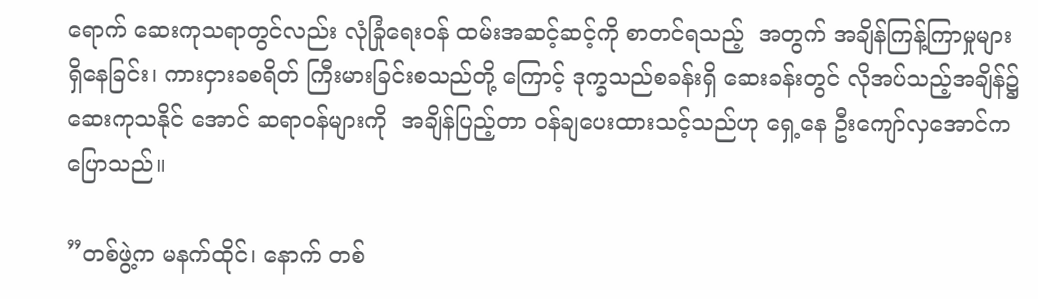ရောက် ဆေးကုသရာတွင်လည်း လုံခြုံရေးဝန် ထမ်းအဆင့်ဆင့်ကို စာတင်ရသည့်  အတွက် အချိန်ကြန့်ကြာမှုများရှိနေခြင်း၊ ကားငှားခစရိတ် ကြီးမားခြင်းစသည်တို့ ကြောင့် ဒုက္ခသည်စခန်းရှိ ဆေးခန်းတွင် လိုအပ်သည့်အချိန်၌ ဆေးကုသနိုင် အောင် ဆရာဝန်များကို  အချိန်ပြည့်တာ ဝန်ချပေးထားသင့်သည်ဟု ရှေ့နေ ဦးကျော်လှအောင်က ပြောသည်။

”တစ်ဖွဲ့က မနက်ထိုင်၊ နောက် တစ်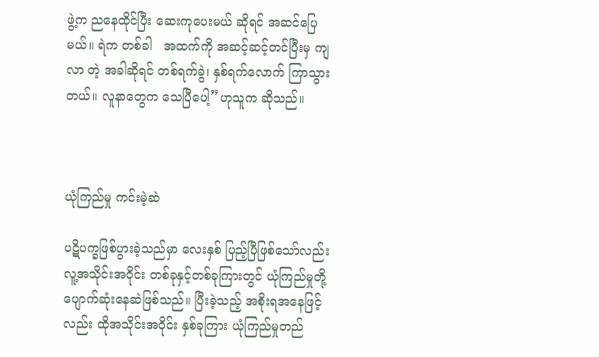ဖွဲ့က ညနေထိုင်ပြီး ဆေးကုပေးမယ် ဆိုရင် အဆင်ပြေမယ်။ ရဲက တစ်ခါ   အထက်ကို အဆင့်ဆင့်တင်ပြီးမှ ကျလာ တဲ့ အခါဆိုရင် တစ်ရက်ခွဲ၊ နှစ်ရက်လောက် ကြာသွားတယ်။ လူနာတွေက သေပြီပေါ့”ဟုသူက ဆိုသည်။



ယုံကြည်မှု ကင်းမဲ့ဆဲ

ပဋိပက္ခဖြစ်ပွားခဲ့သည်မှာ လေးနှစ် ပြည့်ပြီဖြစ်သော်လည်း လူ့အသိုင်းအဝိုင်း တစ်ခုနှင့်တစ်ခုကြားတွင် ယုံကြည်မှုတို့ ပျောက်ဆုံးနေဆဲဖြစ်သည်။ ပြီးခဲ့သည့် အစိုးရအနေဖြင့်လည်း ထိုအသိုင်းအဝိုင်း နှစ်ခုကြား ယုံကြည်မှုတည်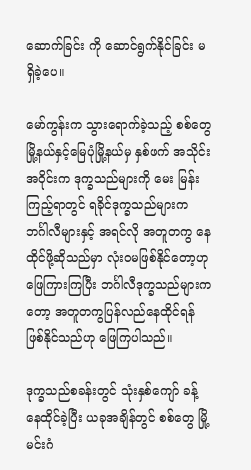ဆောက်ခြင်း ကို ဆောင်ရွက်နိုင်ခြင်း မရှိခဲ့ပေ။

မော်ကွန်းက သွားရောက်ခဲ့သည့် စစ်တွေမြို့နယ်နှင့်မြေပုံမြို့နယ်မှ နှစ်ဖက် အသိုင်းအဝိုင်းက ဒုက္ခသည်များကို မေး မြန်းကြည့်ရာတွင် ရခိုင်ဒုက္ခသည်များက ဘင်္ဂါလီများနှင့် အရင်လို အတူတကွ နေ ထိုင်ဖို့ဆိုသည်မှာ လုံးဝမဖြစ်နိုင်တော့ဟု ဖြေကြားကြပြီး ဘင်္ဂါလီဒုက္ခသည်များက တော့ အတူတကွပြန်လည်နေထိုင်ရန် ဖြစ်နိုင်သည်ဟု ဖြေကြပါသည်။

ဒုက္ခသည်စခန်းတွင် သုံးနှစ်ကျော် ခန့်နေထိုင်ခဲ့ပြီး ယခုအချိန်တွင် စစ်တွေ မြို့ မင်းဂံ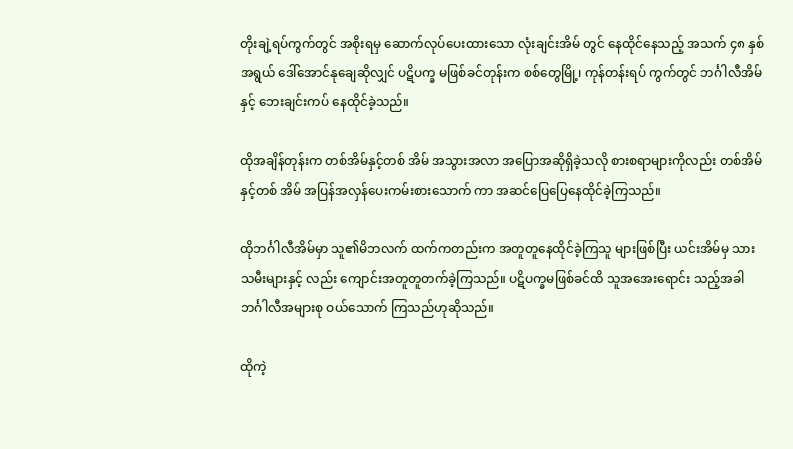တိုးချဲ့ရပ်ကွက်တွင် အစိုးရမှ ဆောက်လုပ်ပေးထားသော လုံးချင်းအိမ် တွင် နေထိုင်နေသည့် အသက် ၄၈ နှစ် အရွယ် ဒေါ်အောင်နုချေဆိုလျှင် ပဋိပက္ခ မဖြစ်ခင်တုန်းက စစ်တွေမြို့၊ ကုန်တန်းရပ် ကွက်တွင် ဘင်္ဂါလီအိမ်နှင့် ဘေးချင်းကပ် နေထိုင်ခဲ့သည်။

ထိုအချိန်တုန်းက တစ်အိမ်နှင့်တစ် အိမ် အသွားအလာ အပြောအဆိုရှိခဲ့သလို စားစရာများကိုလည်း တစ်အိမ်နှင့်တစ် အိမ် အပြန်အလှန်ပေးကမ်းစားသောက် ကာ အဆင်ပြေပြေနေထိုင်ခဲ့ကြသည်။

ထိုဘင်္ဂါလီအိမ်မှာ သူ၏မိဘလက် ထက်ကတည်းက အတူတူနေထိုင်ခဲ့ကြသူ များဖြစ်ပြီး ယင်းအိမ်မှ သားသမီးများနှင့် လည်း ကျောင်းအတူတူတက်ခဲ့ကြသည်။ ပဋိပက္ခမဖြစ်ခင်ထိ သူအအေးရောင်း သည့်အခါ ဘင်္ဂါလီအများစု ဝယ်သောက် ကြသည်ဟုဆိုသည်။

ထိုကဲ့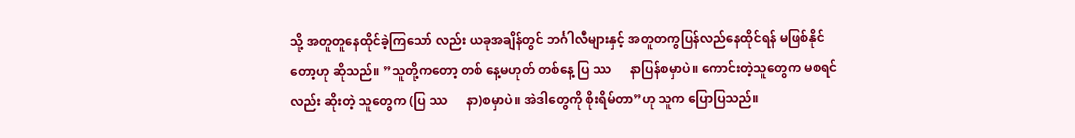သို့ အတူတူနေထိုင်ခဲ့ကြသော် လည်း ယခုအချိန်တွင် ဘင်္ဂါလီများနှင့် အတူတကွပြန်လည်နေထိုင်ရန် မဖြစ်နိုင် တော့ဟု ဆိုသည်။ ”သူတို့ကတော့ တစ် နေ့မဟုတ် တစ်နေ့ ပြ ဿ      နာပြန်စမှာပဲ။ ကောင်းတဲ့သူတွေက မစရင်လည်း ဆိုးတဲ့ သူတွေက (ပြ ဿ      နာ)စမှာပဲ။ အဲဒါတွေကို စိုးရိမ်တာ”ဟု သူက ပြောပြသည်။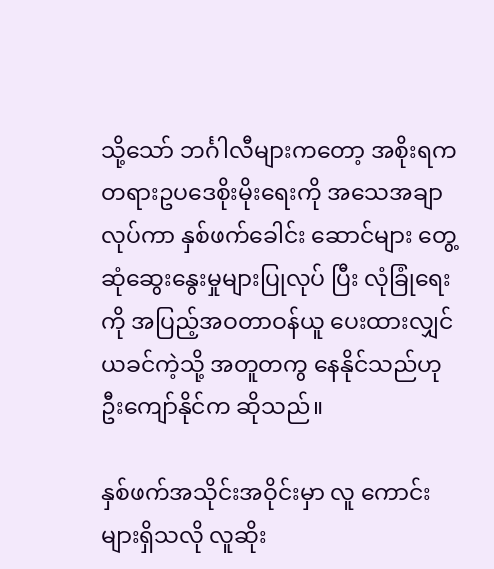သို့သော် ဘင်္ဂါလီများကတော့ အစိုးရက တရားဥပဒေစိုးမိုးရေးကို အသေအချာလုပ်ကာ နှစ်ဖက်ခေါင်း ဆောင်များ တွေ့ဆုံဆွေးနွေးမှုများပြုလုပ် ပြီး လုံခြုံရေးကို အပြည့်အဝတာဝန်ယူ ပေးထားလျှင် ယခင်ကဲ့သို့ အတူတကွ နေနိုင်သည်ဟု  ဦးကျော်နိုင်က ဆိုသည်။

နှစ်ဖက်အသိုင်းအဝိုင်းမှာ လူ ကောင်းများရှိသလို လူဆိုး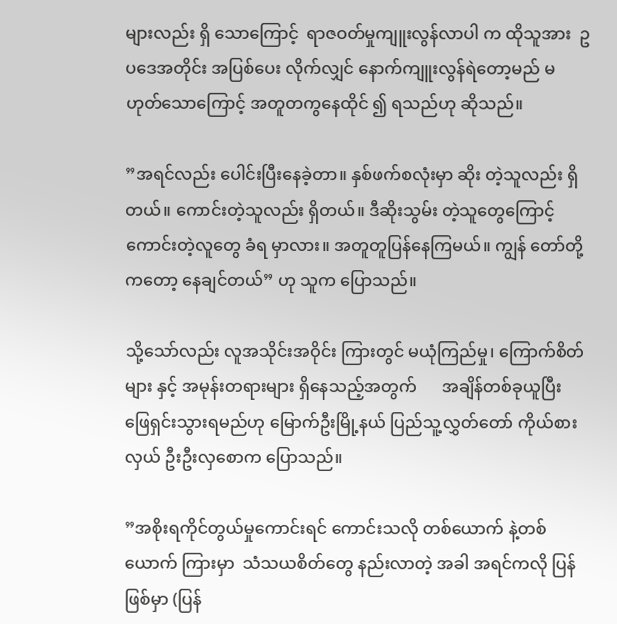များလည်း ရှိ သောကြောင့်  ရာဇဝတ်မှုကျူးလွန်လာပါ က ထိုသူအား  ဥပဒေအတိုင်း အပြစ်ပေး လိုက်လျှင် နောက်ကျူးလွန်ရဲတော့မည် မဟုတ်သောကြောင့် အတူတကွနေထိုင် ၍ ရသည်ဟု ဆိုသည်။

”အရင်လည်း ပေါင်းပြီးနေခဲ့တာ။ နှစ်ဖက်စလုံးမှာ ဆိုး တဲ့သူလည်း ရှိတယ်။ ကောင်းတဲ့သူလည်း ရှိတယ်။ ဒီဆိုးသွမ်း တဲ့သူတွေကြောင့် ကောင်းတဲ့လူတွေ ခံရ မှာလား။ အတူတူပြန်နေကြမယ်။ ကျွန် တော်တို့ကတော့ နေချင်တယ်” ဟု သူက ပြောသည်။

သို့သော်လည်း လူအသိုင်းအဝိုင်း ကြားတွင် မယုံကြည်မှု၊ ကြောက်စိတ်များ နှင့် အမုန်းတရားများ ရှိနေသည့်အတွက်      အချိန်တစ်ခုယူပြီး ဖြေရှင်းသွားရမည်ဟု မြောက်ဦးမြို့နယ် ပြည်သူ့လွှတ်တော် ကိုယ်စားလှယ် ဦးဦးလှစောက ပြောသည်။

”အစိုးရကိုင်တွယ်မှုကောင်းရင် ကောင်းသလို တစ်ယောက် နဲ့တစ်ယောက် ကြားမှာ  သံသယစိတ်တွေ နည်းလာတဲ့ အခါ အရင်ကလို ပြန်ဖြစ်မှာ (ပြန်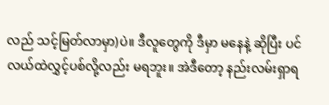လည် သင့်မြတ်လာမှာ)ပဲ။ ဒီလူတွေကို ဒီမှာ မနေနဲ့ ဆိုပြီး ပင်လယ်ထဲလွှင့်ပစ်လို့လည်း မရဘူး။ အဲဒီတော့ နည်းလမ်းရှာရ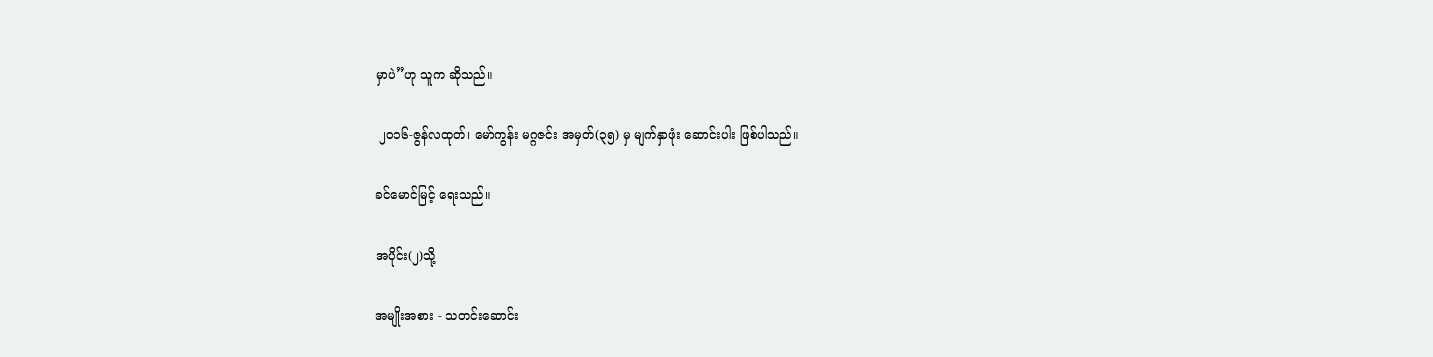မှာပဲ”ဟု သူက ဆိုသည်။

 ၂၀၁၆-ဇွန်လထုတ်၊ မော်ကွန်း မဂ္ဂဇင်း အမှတ်(၃၅) မှ မျက်နှာဖုံး ဆောင်းပါး ဖြစ်ပါသည်။

ခင်မောင်မြင့် ရေးသည်။

အပိုင်း(၂)သို့

အမျိုးအစား - သတင်းဆောင်း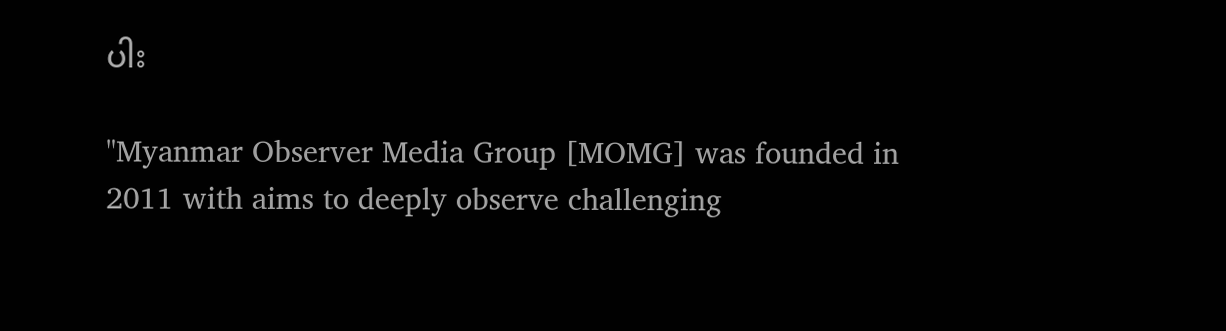ပါး

"Myanmar Observer Media Group [MOMG] was founded in 2011 with aims to deeply observe challenging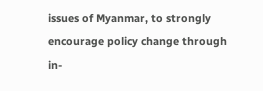issues of Myanmar, to strongly encourage policy change through in-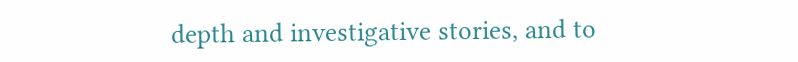depth and investigative stories, and to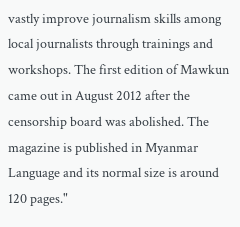vastly improve journalism skills among local journalists through trainings and workshops. The first edition of Mawkun came out in August 2012 after the censorship board was abolished. The magazine is published in Myanmar Language and its normal size is around 120 pages."